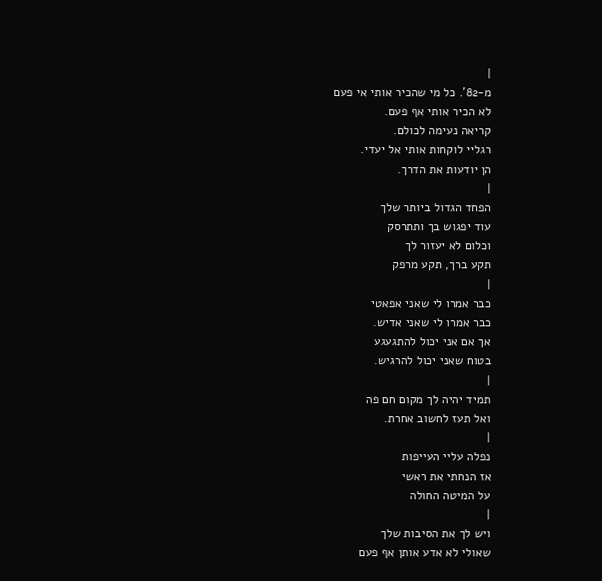|
מ-82'. כל מי שהכיר אותי אי פעם
לא הכיר אותי אף פעם.
קריאה נעימה לכולם.
רגליי לוקחות אותי אל יעדי.
הן יודעות את הדרך.
|
הפחד הגדול ביותר שלך
עוד יפגוש בך ותתרסק
וכלום לא יעזור לך
תקע ברך, תקע מרפק
|
כבר אמרו לי שאני אפאטי
כבר אמרו לי שאני אדיש.
אך אם אני יכול להתגעגע
בטוח שאני יכול להרגיש.
|
תמיד יהיה לך מקום חם פה
ואל תעז לחשוב אחרת.
|
נפלה עליי העייפות
אז הנחתי את ראשי
על המיטה החולה
|
ויש לך את הסיבות שלך
שאולי לא אדע אותן אף פעם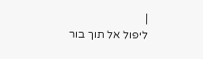|
ליפול אל תוך בור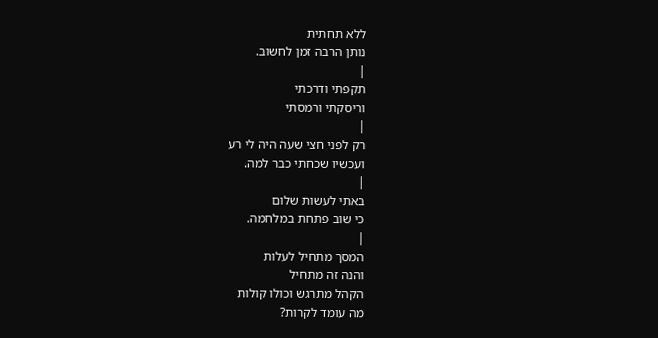ללא תחתית
נותן הרבה זמן לחשוב.
|
תקפתי ודרכתי
וריסקתי ורמסתי
|
רק לפני חצי שעה היה לי רע
ועכשיו שכחתי כבר למה.
|
באתי לעשות שלום
כי שוב פתחת במלחמה.
|
המסך מתחיל לעלות
והנה זה מתחיל
הקהל מתרגש וכולו קולות
מה עומד לקרות?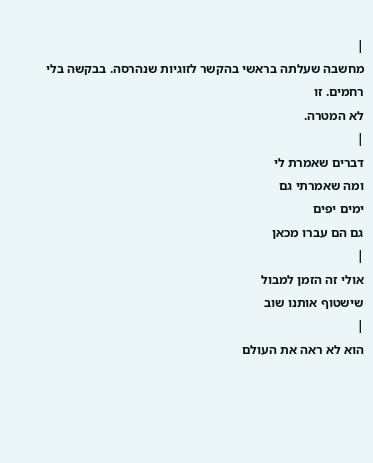|
מחשבה שעלתה בראשי בהקשר לזוגיות שנהרסה. בבקשה בלי רחמים. זו
לא המטרה.
|
דברים שאמרת לי
ומה שאמרתי גם
ימים יפים
גם הם עברו מכאן
|
אולי זה הזמן למבול
שישטוף אותנו שוב
|
הוא לא ראה את העולם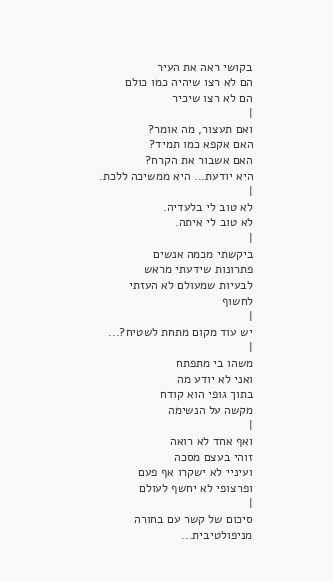בקושי ראה את העיר
הם לא רצו שיהיה כמו כולם
הם לא רצו שיכיר
|
ואם תעצור, מה אומר?
האם אקפא כמו תמיד?
האם אשבור את הקרח?
היא יודעת... היא ממשיכה ללכת.
|
לא טוב לי בלעדיה.
לא טוב לי איתה.
|
ביקשתי מכמה אנשים
פתרונות שידעתי מראש
לבעיות שמעולם לא העזתי לחשוף
|
יש עוד מקום מתחת לשטיח?...
|
משהו בי מתפתח
ואני לא יודע מה
בתוך גופי הוא קודח
מקשה על הנשימה
|
ואף אחד לא רואה
זוהי בעצם מסכה
ועיניי לא ישקרו אף פעם
ופרצופי לא יחשף לעולם
|
סיכום של קשר עם בחורה מניפולטיבית...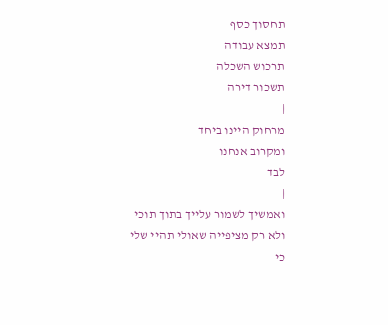תחסוך כסף
תמצא עבודה
תרכוש השכלה
תשכור דירה
|
מרחוק היינו ביחד
ומקרוב אנחנו
לבד
|
ואמשיך לשמור עלייך בתוך תוכי
ולא רק מציפייה שאולי תהיי שלי
כי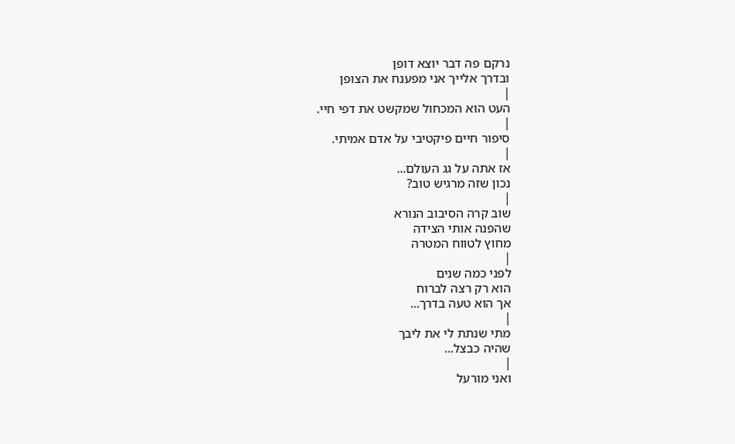נרקם פה דבר יוצא דופן
ובדרך אלייך אני מפענח את הצופן
|
העט הוא המכחול שמקשט את דפי חיי.
|
סיפור חיים פיקטיבי על אדם אמיתי.
|
אז אתה על גג העולם...
נכון שזה מרגיש טוב?
|
שוב קרה הסיבוב הנורא
שהפנה אותי הצידה
מחוץ לטווח המטרה
|
לפני כמה שנים
הוא רק רצה לברוח
אך הוא טעה בדרך...
|
מתי שנתת לי את ליבך
שהיה כבצל...
|
ואני מורעל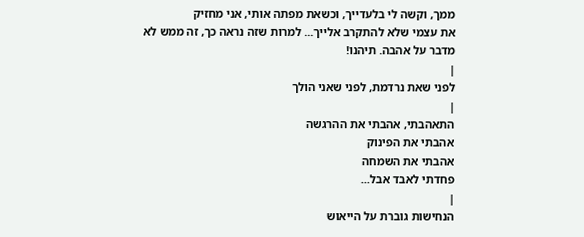ממך, וקשה לי בלעדייך, וכשאת מפתה אותי, אני מחזיק
את עצמי שלא להתקרב אלייך... למרות שזה נראה כך, זה ממש לא
מדבר על אהבה. תיהנו!
|
לפני שאת נרדמת, לפני שאני הולך
|
התאהבתי, אהבתי את ההרגשה
אהבתי את הפינוק
אהבתי את השמחה
פחדתי לאבד אבל...
|
הנחישות גוברת על הייאוש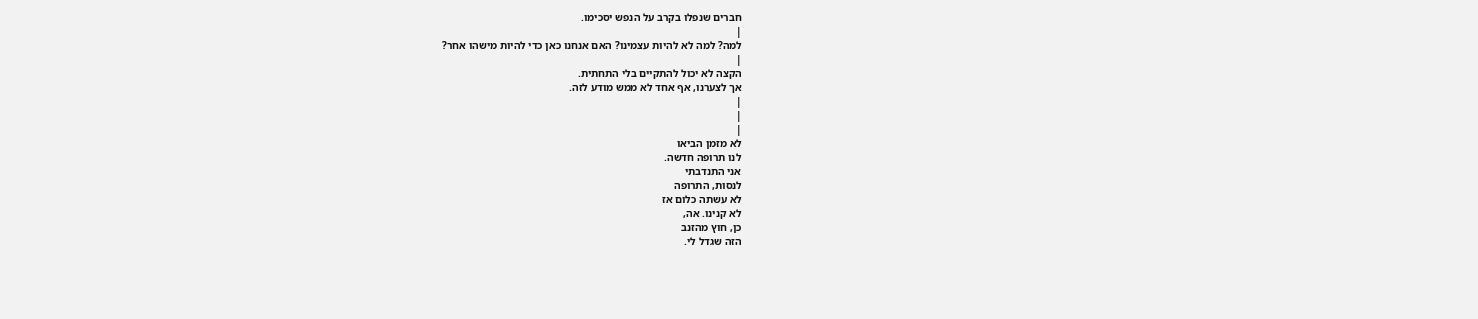חברים שנפלו בקרב על הנפש יסכימו.
|
למה? למה לא להיות עצמינו? האם אנחנו כאן כדי להיות מישהו אחר?
|
הקצה לא יכול להתקיים בלי התחתית.
אך לצערנו, אף אחד לא ממש מודע לזה.
|
|
|
לא מזמן הביאו
לנו תרופה חדשה.
אני התנדבתי
לנסות, התרופה
לא עשתה כלום אז
לא קנינו. אה,
כן, חוץ מהזנב
הזה שגדל לי.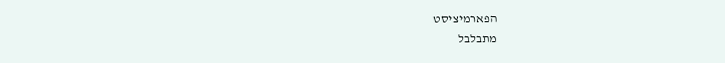הפארמיציסט
מתבלבל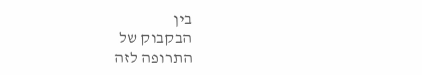בין
הבקבוק של
התרופה לזה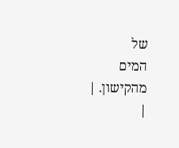של
המים מהקישון. |
|